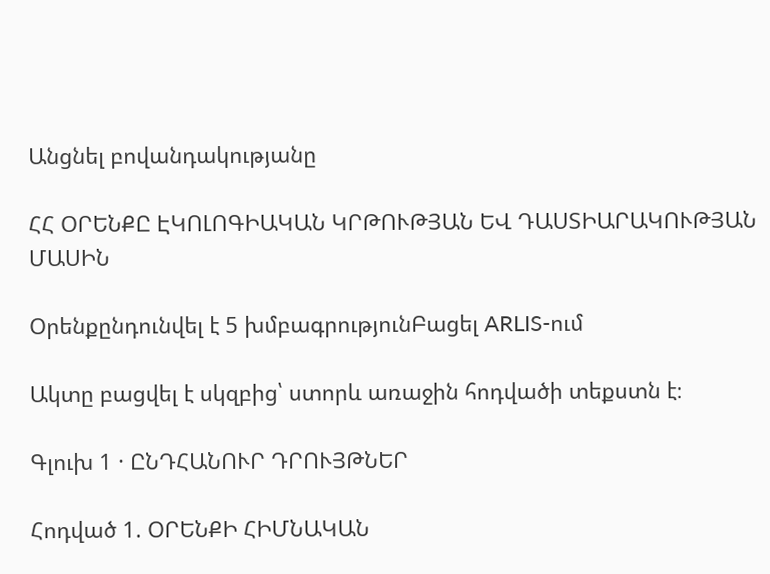Անցնել բովանդակությանը

ՀՀ ՕՐԵՆՔԸ ԷԿՈԼՈԳԻԱԿԱՆ ԿՐԹՈՒԹՅԱՆ ԵՎ ԴԱՍՏԻԱՐԱԿՈՒԹՅԱՆ ՄԱՍԻՆ

Օրենքընդունվել է 5 խմբագրությունԲացել ARLIS-ում

Ակտը բացվել է սկզբից՝ ստորև առաջին հոդվածի տեքստն է։

Գլուխ 1 · ԸՆԴՀԱՆՈՒՐ ԴՐՈՒՅԹՆԵՐ

Հոդված 1. ՕՐԵՆՔԻ ՀԻՄՆԱԿԱՆ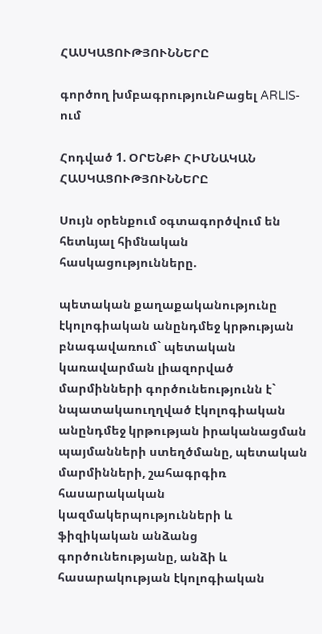ՀԱՍԿԱՑՈՒԹՅՈՒՆՆԵՐԸ

գործող խմբագրությունԲացել ARLIS-ում

Հոդված 1. ՕՐԵՆՔԻ ՀԻՄՆԱԿԱՆ ՀԱՍԿԱՑՈՒԹՅՈՒՆՆԵՐԸ

Սույն օրենքում օգտագործվում են հետևյալ հիմնական հասկացությունները.

պետական քաղաքականությունը էկոլոգիական անընդմեջ կրթության բնագավառում` պետական կառավարման լիազորված մարմինների գործունեությունն է` նպատակաուղղված էկոլոգիական անընդմեջ կրթության իրականացման պայմանների ստեղծմանը, պետական մարմինների, շահագրգիռ հասարակական կազմակերպությունների և ֆիզիկական անձանց գործունեությանը, անձի և հասարակության էկոլոգիական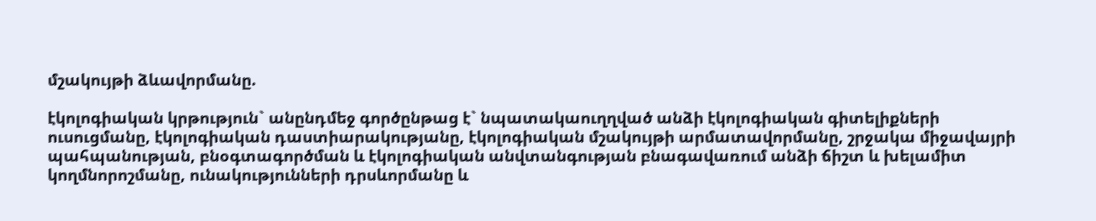մշակույթի ձևավորմանը.

էկոլոգիական կրթություն` անընդմեջ գործընթաց է` նպատակաուղղված անձի էկոլոգիական գիտելիքների ուսուցմանը, էկոլոգիական դաստիարակությանը, էկոլոգիական մշակույթի արմատավորմանը, շրջակա միջավայրի պահպանության, բնօգտագործման և էկոլոգիական անվտանգության բնագավառում անձի ճիշտ և խելամիտ կողմնորոշմանը, ունակությունների դրսևորմանը և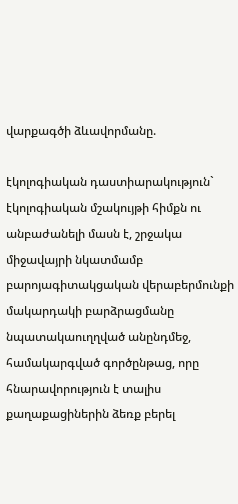վարքագծի ձևավորմանը.

էկոլոգիական դաստիարակություն` էկոլոգիական մշակույթի հիմքն ու անբաժանելի մասն է, շրջակա միջավայրի նկատմամբ բարոյագիտակցական վերաբերմունքի մակարդակի բարձրացմանը նպատակաուղղված անընդմեջ, համակարգված գործընթաց, որը հնարավորություն է տալիս քաղաքացիներին ձեռք բերել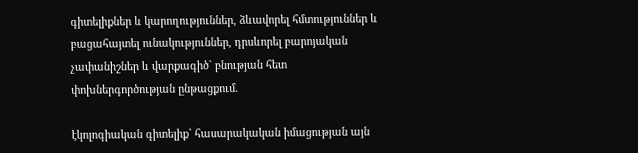գիտելիքներ և կարողություններ, ձևավորել հմտություններ և բացահայտել ունակություններ, դրսևորել բարոյական չափանիշներ և վարքագիծ` բնության հետ փոխներգործության ընթացքում.

էկոլոգիական գիտելիք` հասարակական իմացության այն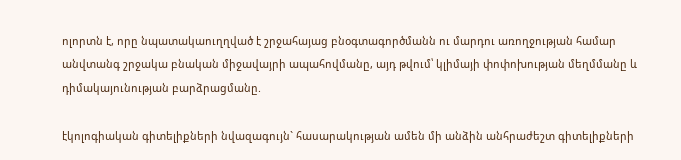ոլորտն է, որը նպատակաուղղված է շրջահայաց բնօգտագործմանն ու մարդու առողջության համար անվտանգ շրջակա բնական միջավայրի ապահովմանը, այդ թվում՝ կլիմայի փոփոխության մեղմմանը և դիմակայունության բարձրացմանը.

էկոլոգիական գիտելիքների նվազագույն` հասարակության ամեն մի անձին անհրաժեշտ գիտելիքների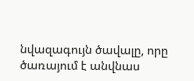նվազագույն ծավալը, որը ծառայում է անվնաս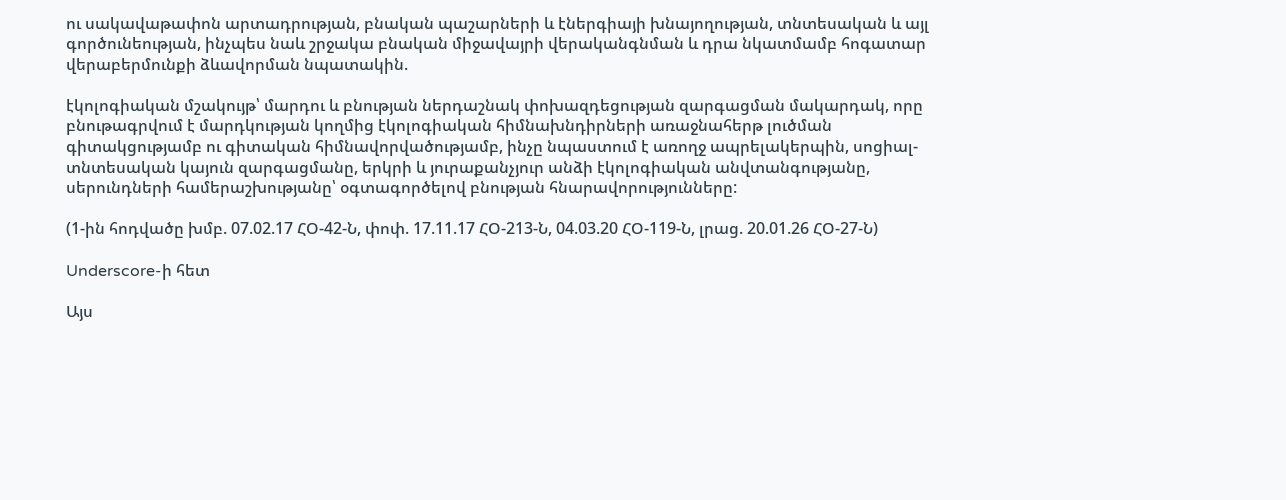ու սակավաթափոն արտադրության, բնական պաշարների և էներգիայի խնայողության, տնտեսական և այլ գործունեության, ինչպես նաև շրջակա բնական միջավայրի վերականգնման և դրա նկատմամբ հոգատար վերաբերմունքի ձևավորման նպատակին.

էկոլոգիական մշակույթ՝ մարդու և բնության ներդաշնակ փոխազդեցության զարգացման մակարդակ, որը բնութագրվում է մարդկության կողմից էկոլոգիական հիմնախնդիրների առաջնահերթ լուծման գիտակցությամբ ու գիտական հիմնավորվածությամբ, ինչը նպաստում է առողջ ապրելակերպին, սոցիալ-տնտեսական կայուն զարգացմանը, երկրի և յուրաքանչյուր անձի էկոլոգիական անվտանգությանը, սերունդների համերաշխությանը՝ օգտագործելով բնության հնարավորությունները:

(1-ին հոդվածը խմբ. 07.02.17 ՀՕ-42-Ն, փոփ. 17.11.17 ՀՕ-213-Ն, 04.03.20 ՀՕ-119-Ն, լրաց. 20.01.26 ՀՕ-27-Ն)

Underscore-ի հետ

Այս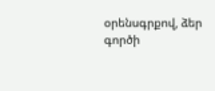օրենսգրքով, ձեր գործի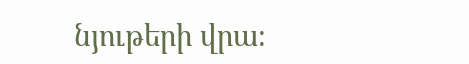նյութերի վրա։